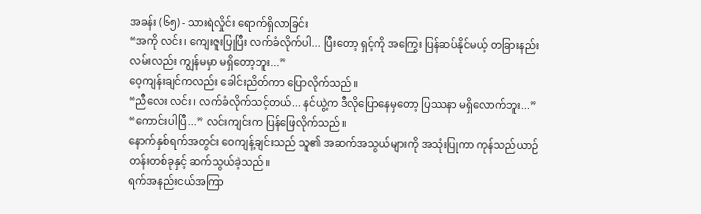အခန်း (၆၅) - သားရဲလှိုင်း ရောက်ရှိလာခြင်း
“အကို လင်း၊ ကျေးဇူးပြုပြီး လက်ခံလိုက်ပါ... ပြီးတော့ ရှင့်ကို အကြွေး ပြန်ဆပ်နိုင်မယ့် တခြားနည်းလမ်းလည်း ကျွန်မမှာ မရှိတော့ဘူး...”
ဝေ့ကျန်းချင်ကလည်း ခေါင်းညိတ်ကာ ပြောလိုက်သည်။
“ညီလေး လင်း၊ လက်ခံလိုက်သင့်တယ်... နင်ယွဲ့က ဒီလိုပြောနေမှတော့ ပြဿနာ မရှိလောက်ဘူး...”
“ကောင်းပါပြီ...” လင်းကျင်းက ပြန်ဖြေလိုက်သည်။
နောက်နှစ်ရက်အတွင်း ဝေကျန့်ချင်းသည် သူ၏ အဆက်အသွယ်များကို အသုံးပြုကာ ကုန်သည်ယာဉ်တန်းတစ်ခုနှင့် ဆက်သွယ်ခဲ့သည်။
ရက်အနည်းငယ်အကြာ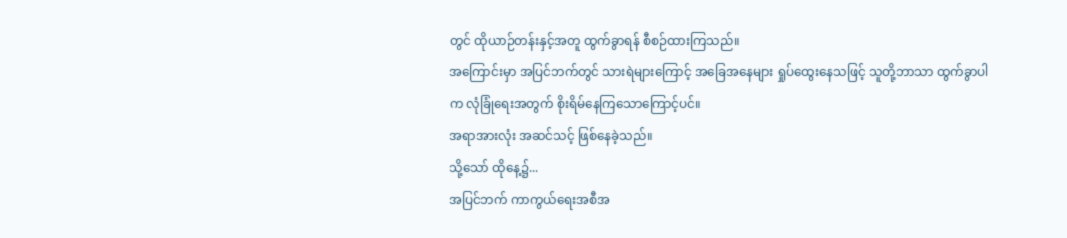တွင် ထိုယာဉ်တန်းနှင့်အတူ ထွက်ခွာရန် စီစဉ်ထားကြသည်။
အကြောင်းမှာ အပြင်ဘက်တွင် သားရဲများကြောင့် အခြေအနေများ ရှုပ်ထွေးနေသဖြင့် သူတို့ဘာသာ ထွက်ခွာပါက လုံခြုံရေးအတွက် စိုးရိမ်နေကြသောကြောင့်ပင်။
အရာအားလုံး အဆင်သင့် ဖြစ်နေခဲ့သည်။
သို့သော် ထိုနေ့၌...
အပြင်ဘက် ကာကွယ်ရေးအစီအ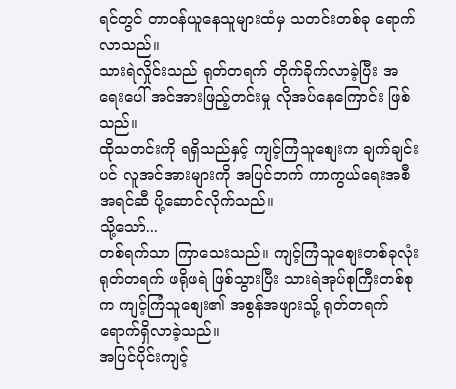ရင်တွင် တာဝန်ယူနေသူများထံမှ သတင်းတစ်ခု ရောက်လာသည်။
သားရဲလှိုင်းသည် ရုတ်တရက် တိုက်ခိုက်လာခဲ့ပြီး အရေးပေါ် အင်အားဖြည့်တင်းမှု လိုအပ်နေကြောင်း ဖြစ်သည်။
ထိုသတင်းကို ရရှိသည်နှင့် ကျင့်ကြံသူစျေးက ချက်ချင်းပင် လူအင်အားများကို အပြင်ဘက် ကာကွယ်ရေးအစီအရင်ဆီ ပို့ဆောင်လိုက်သည်။
သို့သော်...
တစ်ရက်သာ ကြာသေးသည်။ ကျင့်ကြံသူစျေးတစ်ခုလုံး ရုတ်တရက် ဖရိုဖရဲ ဖြစ်သွားပြီး သားရဲအုပ်စုကြီးတစ်စုက ကျင့်ကြံသူစျေး၏ အစွန်အဖျားသို့ ရုတ်တရက် ရောက်ရှိလာခဲ့သည်။
အပြင်ပိုင်းကျင့်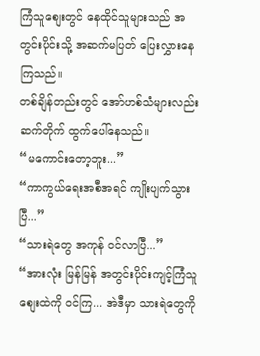ကြံသူစျေးတွင် နေထိုင်သူများသည် အတွင်းပိုင်းသို့ အဆက်မပြတ် ပြေးလွှားနေကြသည်။
တစ်ချိန်တည်းတွင် အော်ဟစ်သံများလည်း ဆက်တိုက် ထွက်ပေါ်နေသည်။
“မကောင်းတော့ဘူး...”
“ကာကွယ်ရေးအစီအရင် ကျိုးပျက်သွားပြီ...”
“သားရဲတွေ အကုန် ဝင်လာပြီ...”
“အားလုံး မြန်မြန် အတွင်းပိုင်းကျင့်ကြံသူစျေးထဲကို ဝင်ကြ... အဲဒီမှာ သားရဲတွေကို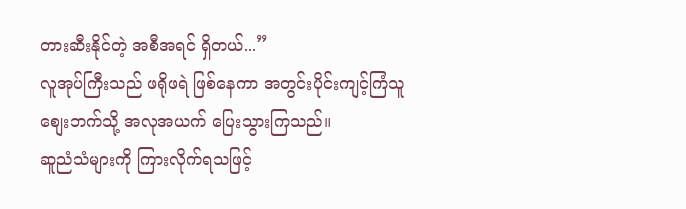တားဆီးနိုင်တဲ့ အစီအရင် ရှိတယ်...”
လူအုပ်ကြီးသည် ဖရိုဖရဲ ဖြစ်နေကာ အတွင်းပိုင်းကျင့်ကြံသူစျေးဘက်သို့ အလုအယက် ပြေးသွားကြသည်။
ဆူညံသံများကို ကြားလိုက်ရသဖြင့်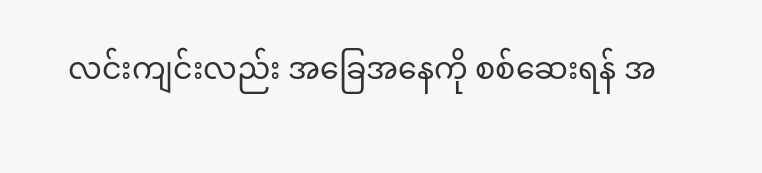လင်းကျင်းလည်း အခြေအနေကို စစ်ဆေးရန် အ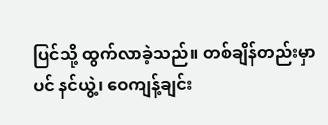ပြင်သို့ ထွက်လာခဲ့သည်။ တစ်ချိန်တည်းမှာပင် နင်ယွဲ့၊ ဝေကျန့်ချင်း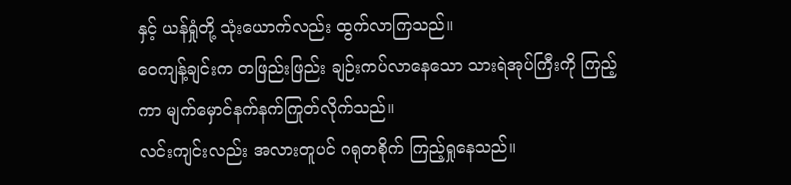နှင့် ယန်ရှုံတို့ သုံးယောက်လည်း ထွက်လာကြသည်။
ဝေကျန့်ချင်းက တဖြည်းဖြည်း ချဉ်းကပ်လာနေသော သားရဲအုပ်ကြီးကို ကြည့်ကာ မျက်မှောင်နက်နက်ကြုတ်လိုက်သည်။
လင်းကျင်းလည်း အလားတူပင် ဂရုတစိုက် ကြည့်ရှုနေသည်။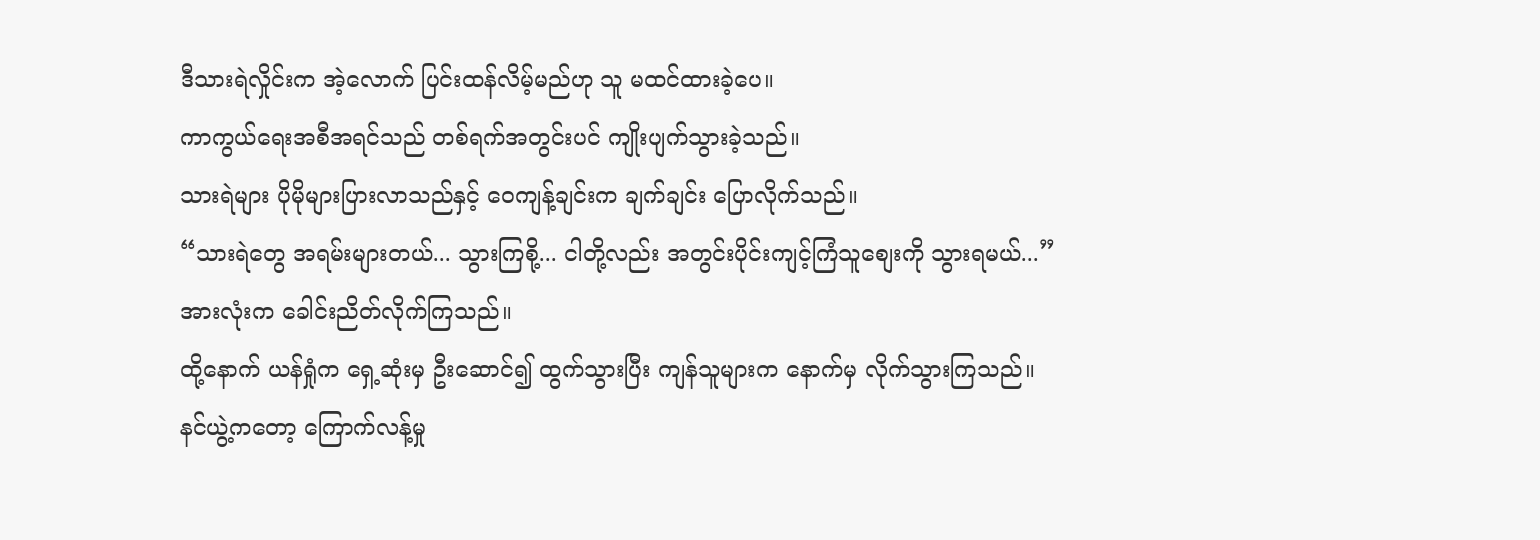ဒီသားရဲလှိုင်းက အဲ့လောက် ပြင်းထန်လိမ့်မည်ဟု သူ မထင်ထားခဲ့ပေ။
ကာကွယ်ရေးအစီအရင်သည် တစ်ရက်အတွင်းပင် ကျိုးပျက်သွားခဲ့သည်။
သားရဲများ ပိုမိုများပြားလာသည်နှင့် ဝေကျန့်ချင်းက ချက်ချင်း ပြောလိုက်သည်။
“သားရဲတွေ အရမ်းများတယ်... သွားကြစို့... ငါတို့လည်း အတွင်းပိုင်းကျင့်ကြံသူစျေးကို သွားရမယ်...”
အားလုံးက ခေါင်းညိတ်လိုက်ကြသည်။
ထို့နောက် ယန်ရှုံက ရှေ့ဆုံးမှ ဦးဆောင်၍ ထွက်သွားပြီး ကျန်သူများက နောက်မှ လိုက်သွားကြသည်။
နင်ယွဲ့ကတော့ ကြောက်လန့်မှု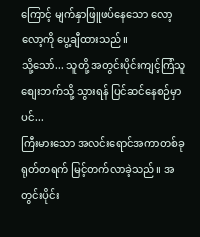ကြောင့် မျက်နှာဖြူဖပ်နေသော လော့လော့ကို ပွေ့ချီထားသည်။
သို့သော်... သူတို့ အတွင်းပိုင်းကျင့်ကြံသူစျေးဘက်သို့ သွားရန် ပြင်ဆင်နေစဉ်မှာပင်...
ကြီးမားသော အလင်းရောင်အကာတစ်ခု ရုတ်တရက် မြင့်တက်လာခဲ့သည်။ အတွင်းပိုင်း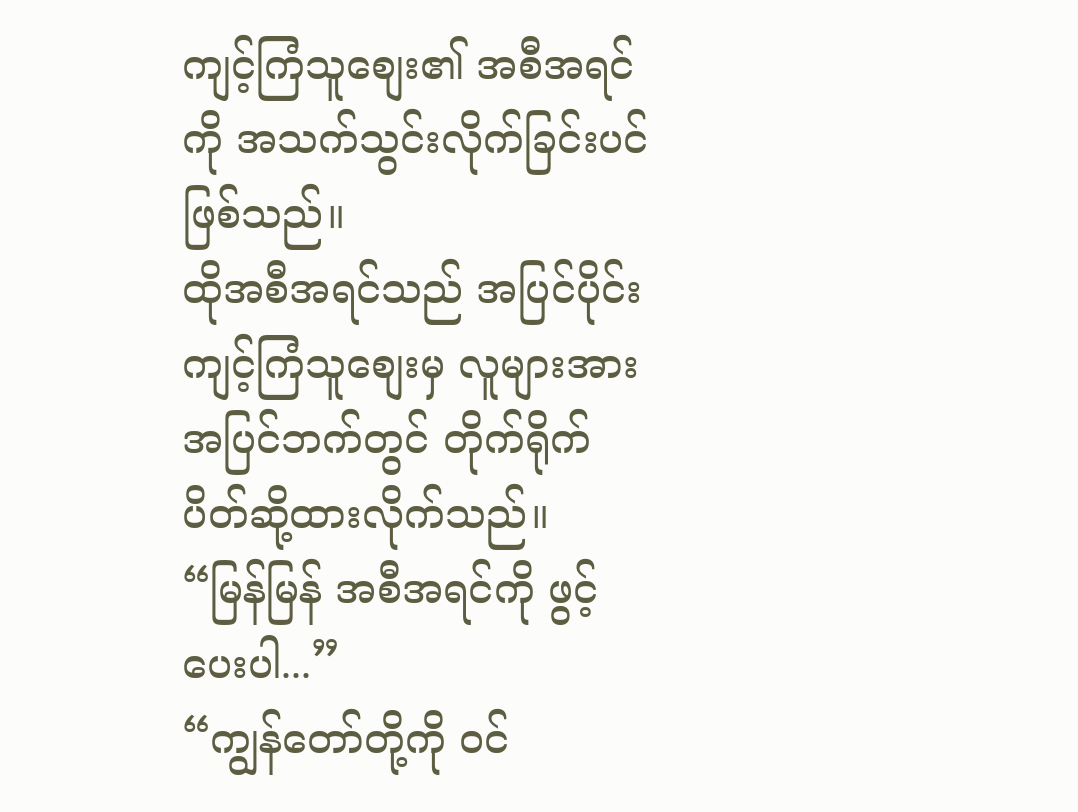ကျင့်ကြံသူစျေး၏ အစီအရင်ကို အသက်သွင်းလိုက်ခြင်းပင် ဖြစ်သည်။
ထိုအစီအရင်သည် အပြင်ပိုင်းကျင့်ကြံသူစျေးမှ လူများအား အပြင်ဘက်တွင် တိုက်ရိုက် ပိတ်ဆို့ထားလိုက်သည်။
“မြန်မြန် အစီအရင်ကို ဖွင့်ပေးပါ...”
“ကျွန်တော်တို့ကို ဝင်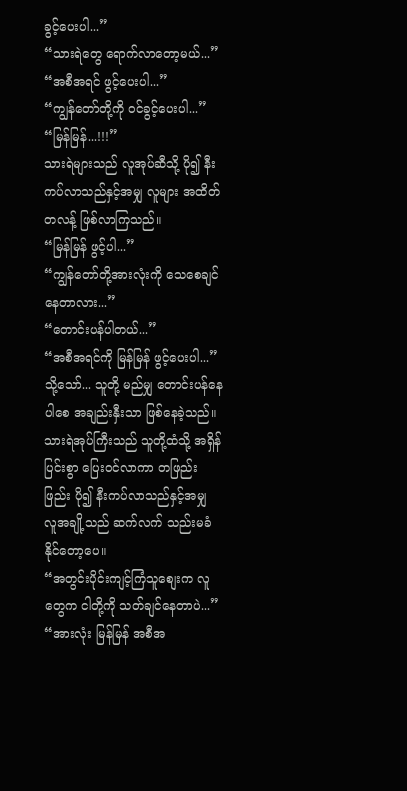ခွင့်ပေးပါ...”
“သားရဲတွေ ရောက်လာတော့မယ်...”
“အစီအရင် ဖွင့်ပေးပါ...”
“ကျွန်တော်တို့ကို ဝင်ခွင့်ပေးပါ...”
“မြန်မြန်...!!!”
သားရဲများသည် လူအုပ်ဆီသို့ ပို၍ နီးကပ်လာသည်နှင့်အမျှ လူများ အထိတ်တလန့် ဖြစ်လာကြသည်။
“မြန်မြန် ဖွင့်ပါ...”
“ကျွန်တော်တို့အားလုံးကို သေစေချင်နေတာလား...”
“တောင်းပန်ပါတယ်...”
“အစီအရင်ကို မြန်မြန် ဖွင့်ပေးပါ...”
သို့သော်... သူတို့ မည်မျှ တောင်းပန်နေပါစေ အချည်းနှီးသာ ဖြစ်နေခဲ့သည်။
သားရဲအုပ်ကြီးသည် သူတို့ထံသို့ အရှိန်ပြင်းစွာ ပြေးဝင်လာကာ တဖြည်းဖြည်း ပို၍ နီးကပ်လာသည်နှင့်အမျှ လူအချို့သည် ဆက်လက် သည်းမခံနိုင်တော့ပေ။
“အတွင်းပိုင်းကျင့်ကြံသူစျေးက လူတွေက ငါတို့ကို သတ်ချင်နေတာပဲ...”
“အားလုံး မြန်မြန် အစီအ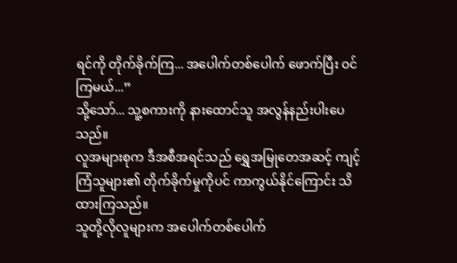ရင်ကို တိုက်ခိုက်ကြ... အပေါက်တစ်ပေါက် ဖောက်ပြီး ဝင်ကြမယ်...”
သို့သော်... သူ့စကားကို နားထောင်သူ အလွန်နည်းပါးပေသည်။
လူအများစုက ဒီအစီအရင်သည် ရွှေအမြုတေအဆင့် ကျင့်ကြံသူများ၏ တိုက်ခိုက်မှုကိုပင် ကာကွယ်နိုင်ကြောင်း သိထားကြသည်။
သူတို့လိုလူများက အပေါက်တစ်ပေါက်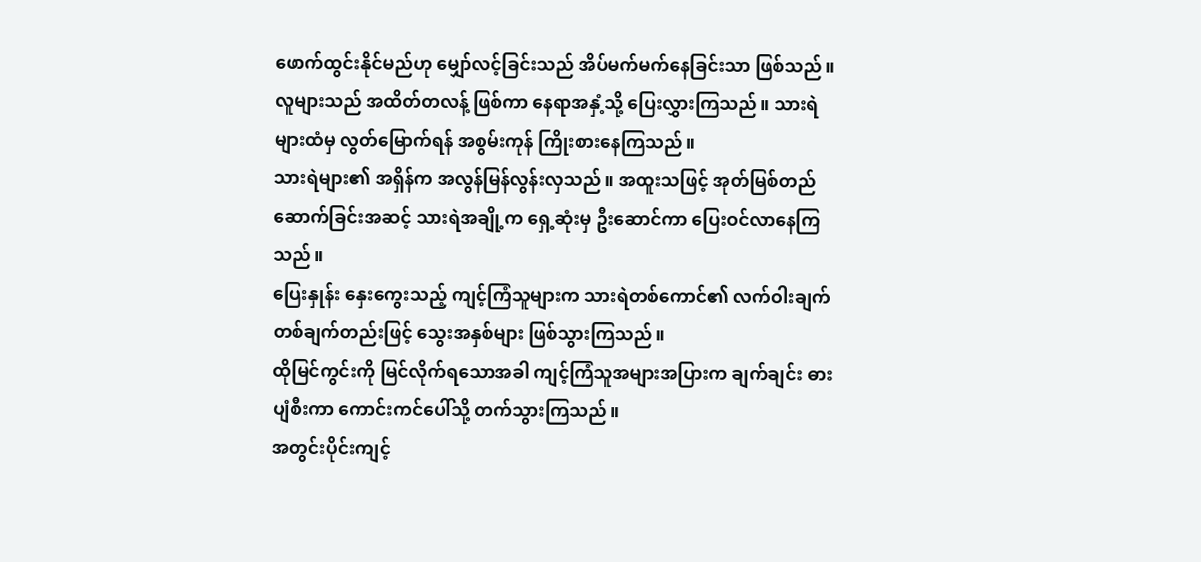ဖောက်ထွင်းနိုင်မည်ဟု မျှော်လင့်ခြင်းသည် အိပ်မက်မက်နေခြင်းသာ ဖြစ်သည်။
လူများသည် အထိတ်တလန့် ဖြစ်ကာ နေရာအနှံ့သို့ ပြေးလွှားကြသည်။ သားရဲများထံမှ လွတ်မြောက်ရန် အစွမ်းကုန် ကြိုးစားနေကြသည်။
သားရဲများ၏ အရှိန်က အလွန်မြန်လွန်းလှသည်။ အထူးသဖြင့် အုတ်မြစ်တည်ဆောက်ခြင်းအဆင့် သားရဲအချို့က ရှေ့ဆုံးမှ ဦးဆောင်ကာ ပြေးဝင်လာနေကြသည်။
ပြေးနှုန်း နှေးကွေးသည့် ကျင့်ကြံသူများက သားရဲတစ်ကောင်၏ လက်ဝါးချက်တစ်ချက်တည်းဖြင့် သွေးအနှစ်များ ဖြစ်သွားကြသည်။
ထိုမြင်ကွင်းကို မြင်လိုက်ရသောအခါ ကျင့်ကြံသူအများအပြားက ချက်ချင်း ဓားပျံစီးကာ ကောင်းကင်ပေါ်သို့ တက်သွားကြသည်။
အတွင်းပိုင်းကျင့်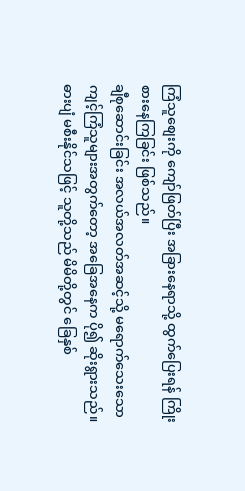ကြံသူစျေးကို ကျော်ဖြတ်ပြီး အခြားနေရာသို့ ထွက်ပြေးရန် ကြိုးစားနေကြခြင်း ဖြစ်သည်။
ချီစုဆောင်းခြင်း အလယ်အလတ်အဆင့်သို့ မရောက်သေးသော ကျင့်ကြံသူများအတွက်တော့ အခြေအနေက ပို၍ ဆိုးရွားသည်။
ဓားပျံ မစီးနိုင်သဖြင့် သူတို့သည် မိမိတို့တွင် ခြေနှစ်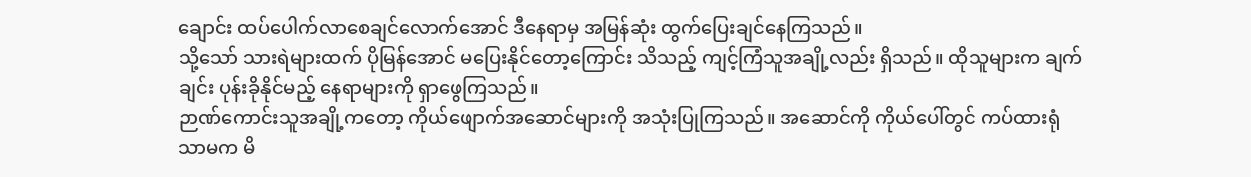ချောင်း ထပ်ပေါက်လာစေချင်လောက်အောင် ဒီနေရာမှ အမြန်ဆုံး ထွက်ပြေးချင်နေကြသည်။
သို့သော် သားရဲများထက် ပိုမြန်အောင် မပြေးနိုင်တော့ကြောင်း သိသည့် ကျင့်ကြံသူအချို့လည်း ရှိသည်။ ထိုသူများက ချက်ချင်း ပုန်းခိုနိုင်မည့် နေရာများကို ရှာဖွေကြသည်။
ဉာဏ်ကောင်းသူအချို့ကတော့ ကိုယ်ဖျောက်အဆောင်များကို အသုံးပြုကြသည်။ အဆောင်ကို ကိုယ်ပေါ်တွင် ကပ်ထားရုံသာမက မိ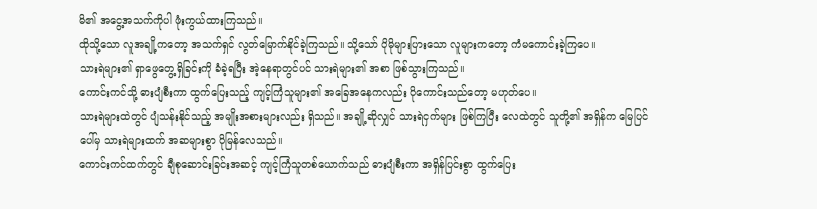မိ၏ အငွေ့အသက်ကိုပါ ဖုံးကွယ်ထားကြသည်။
ထိုသို့သော လူအချို့ကတော့ အသက်ရှင် လွတ်မြောက်နိုင်ခဲ့ကြသည်။ သို့သော် ပိုမိုများပြားသော လူများကတော့ ကံမကောင်းခဲ့ကြပေ။
သားရဲများ၏ ရှာဖွေတွေ့ရှိခြင်းကို ခံခဲ့ရပြီး အဲ့နေရာတွင်ပင် သားရဲများ၏ အစာ ဖြစ်သွားကြသည်။
ကောင်းကင်သို့ ဓားပျံစီးကာ ထွက်ပြေးသည့် ကျင့်ကြံသူများ၏ အခြေအနေကလည်း ပိုကောင်းသည်တော့ မဟုတ်ပေ။
သားရဲများထဲတွင် ပျံသန်းနိုင်သည့် အမျိုးအစားများလည်း ရှိသည်။ အချို့ဆိုလျှင် သားရဲငှက်များ ဖြစ်ကြပြီး လေထဲတွင် သူတို့၏ အရှိန်က မြေပြင်ပေါ်မှ သားရဲများထက် အဆများစွာ ပိုမြန်လေသည်။
ကောင်းကင်ထက်တွင် ချီစုဆောင်းခြင်းအဆင့် ကျင့်ကြံသူတစ်ယောက်သည် ဓားပျံစီးကာ အရှိန်ပြင်းစွာ ထွက်ပြေး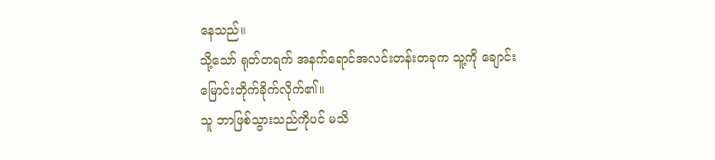နေသည်။
သို့သော် ရုတ်တရက် အနက်ရောင်အလင်းတန်းတခုက သူ့ကို ချောင်းမြောင်းတိုက်ခိုက်လိုက်၏။
သူ ဘာဖြစ်သွားသည်ကိုပင် မသိ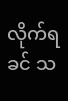လိုက်ရခင် သ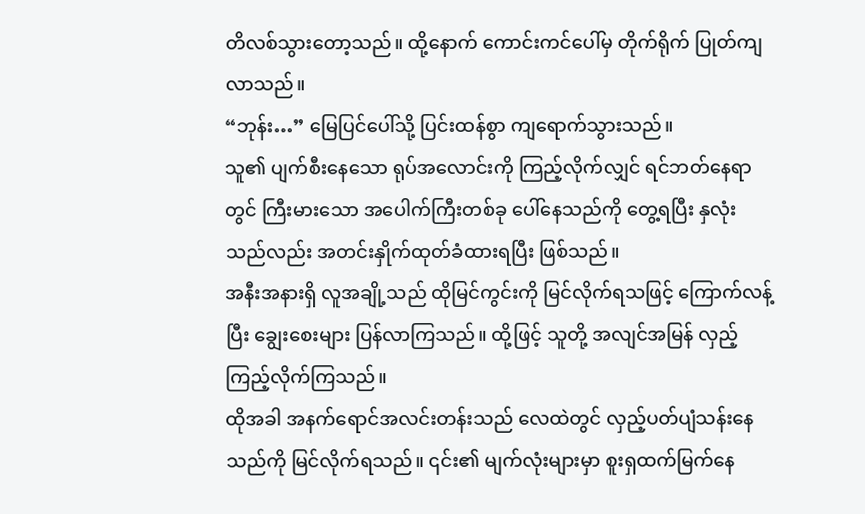တိလစ်သွားတော့သည်။ ထို့နောက် ကောင်းကင်ပေါ်မှ တိုက်ရိုက် ပြုတ်ကျလာသည်။
“ဘုန်း…” မြေပြင်ပေါ်သို့ ပြင်းထန်စွာ ကျရောက်သွားသည်။
သူ၏ ပျက်စီးနေသော ရုပ်အလောင်းကို ကြည့်လိုက်လျှင် ရင်ဘတ်နေရာတွင် ကြီးမားသော အပေါက်ကြီးတစ်ခု ပေါ်နေသည်ကို တွေ့ရပြီး နှလုံးသည်လည်း အတင်းနှိုက်ထုတ်ခံထားရပြီး ဖြစ်သည်။
အနီးအနားရှိ လူအချို့သည် ထိုမြင်ကွင်းကို မြင်လိုက်ရသဖြင့် ကြောက်လန့်ပြီး ချွေးစေးများ ပြန်လာကြသည်။ ထို့ဖြင့် သူတို့ အလျင်အမြန် လှည့်ကြည့်လိုက်ကြသည်။
ထိုအခါ အနက်ရောင်အလင်းတန်းသည် လေထဲတွင် လှည့်ပတ်ပျံသန်းနေသည်ကို မြင်လိုက်ရသည်။ ၎င်း၏ မျက်လုံးများမှာ စူးရှထက်မြက်နေ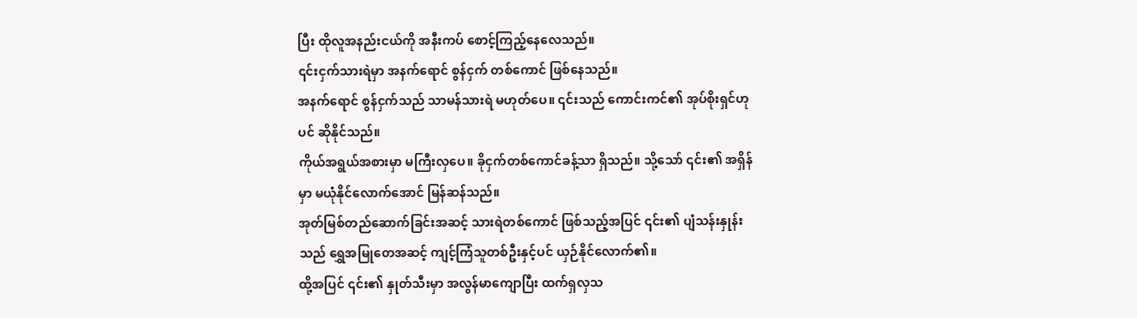ပြီး ထိုလူအနည်းငယ်ကို အနီးကပ် စောင့်ကြည့်နေလေသည်။
၎င်းငှက်သားရဲမှာ အနက်ရောင် စွန်ငှက် တစ်ကောင် ဖြစ်နေသည်။
အနက်ရောင် စွန်ငှက်သည် သာမန်သားရဲ မဟုတ်ပေ။ ၎င်းသည် ကောင်းကင်၏ အုပ်စိုးရှင်ဟုပင် ဆိုနိုင်သည်။
ကိုယ်အရွယ်အစားမှာ မကြီးလှပေ။ ခိုငှက်တစ်ကောင်ခန့်သာ ရှိသည်။ သို့သော် ၎င်း၏ အရှိန်မှာ မယုံနိုင်လောက်အောင် မြန်ဆန်သည်။
အုတ်မြစ်တည်ဆောက်ခြင်းအဆင့် သားရဲတစ်ကောင် ဖြစ်သည့်အပြင် ၎င်း၏ ပျံသန်းနှုန်းသည် ရွှေအမြုတေအဆင့် ကျင့်ကြံသူတစ်ဦးနှင့်ပင် ယှဉ်နိုင်လောက်၏။
ထို့အပြင် ၎င်း၏ နှုတ်သီးမှာ အလွန်မာကျောပြီး ထက်ရှလှသ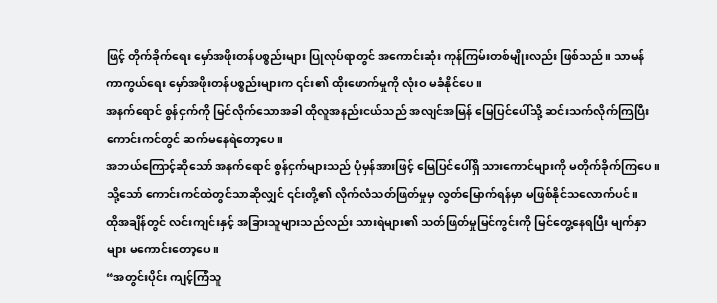ဖြင့် တိုက်ခိုက်ရေး မှော်အဖိုးတန်ပစ္စည်းများ ပြုလုပ်ရာတွင် အကောင်းဆုံး ကုန်ကြမ်းတစ်မျိုးလည်း ဖြစ်သည်။ သာမန် ကာကွယ်ရေး မှော်အဖိုးတန်ပစ္စည်းများက ၎င်း၏ ထိုးဖောက်မှုကို လုံးဝ မခံနိုင်ပေ။
အနက်ရောင် စွန်ငှက်ကို မြင်လိုက်သောအခါ ထိုလူအနည်းငယ်သည် အလျင်အမြန် မြေပြင်ပေါ်သို့ ဆင်းသက်လိုက်ကြပြီး ကောင်းကင်တွင် ဆက်မနေရဲတော့ပေ။
အဘယ်ကြောင့်ဆိုသော် အနက်ရောင် စွန်ငှက်များသည် ပုံမှန်အားဖြင့် မြေပြင်ပေါ်ရှိ သားကောင်များကို မတိုက်ခိုက်ကြပေ။
သို့သော် ကောင်းကင်ထဲတွင်သာဆိုလျှင် ၎င်းတို့၏ လိုက်လံသတ်ဖြတ်မှုမှ လွတ်မြောက်ရန်မှာ မဖြစ်နိုင်သလောက်ပင်။
ထိုအချိန်တွင် လင်းကျင်းနှင့် အခြားသူများသည်လည်း သားရဲများ၏ သတ်ဖြတ်မှုမြင်ကွင်းကို မြင်တွေ့နေရပြီး မျက်နှာများ မကောင်းတော့ပေ။
“အတွင်းပိုင်း ကျင့်ကြံသူ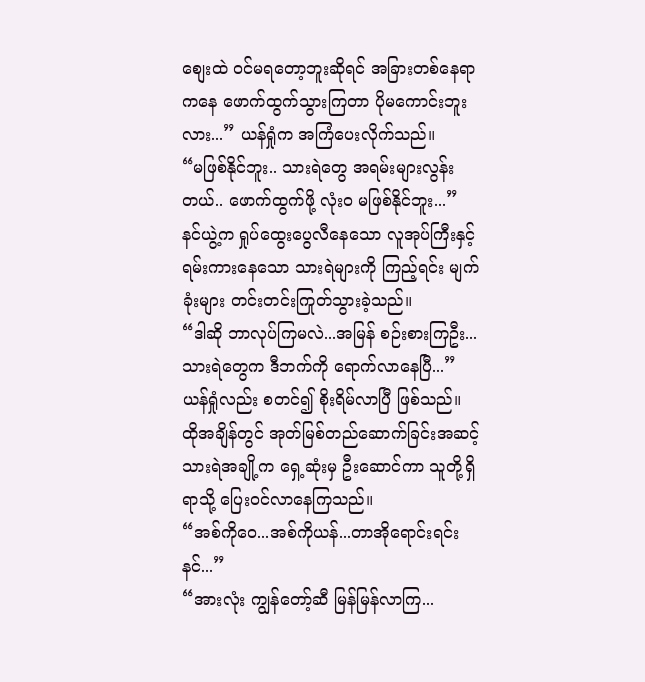စျေးထဲ ဝင်မရတော့ဘူးဆိုရင် အခြားတစ်နေရာကနေ ဖောက်ထွက်သွားကြတာ ပိုမကောင်းဘူးလား...” ယန်ရှုံက အကြံပေးလိုက်သည်။
“မဖြစ်နိုင်ဘူး.. သားရဲတွေ အရမ်းများလွန်းတယ်.. ဖောက်ထွက်ဖို့ လုံးဝ မဖြစ်နိုင်ဘူး...”
နင်ယွဲ့က ရှုပ်ထွေးပွေလီနေသော လူအုပ်ကြီးနှင့် ရမ်းကားနေသော သားရဲများကို ကြည့်ရင်း မျက်ခုံးများ တင်းတင်းကြုတ်သွားခဲ့သည်။
“ဒါဆို ဘာလုပ်ကြမလဲ...အမြန် စဉ်းစားကြဦး...သားရဲတွေက ဒီဘက်ကို ရောက်လာနေပြီ...”
ယန်ရှုံလည်း စတင်၍ စိုးရိမ်လာပြီ ဖြစ်သည်။
ထိုအချိန်တွင် အုတ်မြစ်တည်ဆောက်ခြင်းအဆင့် သားရဲအချို့က ရှေ့ဆုံးမှ ဦးဆောင်ကာ သူတို့ရှိရာသို့ ပြေးဝင်လာနေကြသည်။
“အစ်ကိုဝေ...အစ်ကိုယန်...တာအိုရောင်းရင်း နင်...”
“အားလုံး ကျွန်တော့်ဆီ မြန်မြန်လာကြ...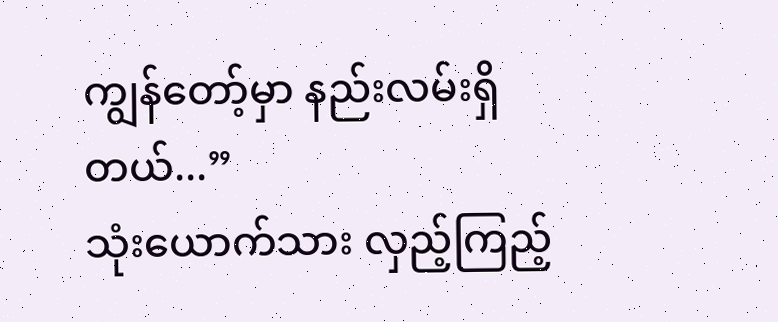ကျွန်တော့်မှာ နည်းလမ်းရှိတယ်...”
သုံးယောက်သား လှည့်ကြည့်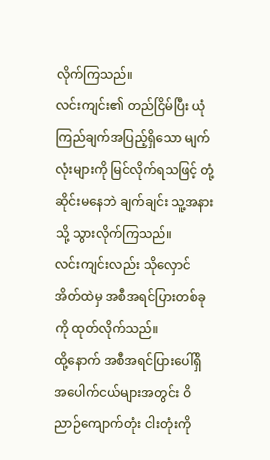လိုက်ကြသည်။
လင်းကျင်း၏ တည်ငြိမ်ပြီး ယုံကြည်ချက်အပြည့်ရှိသော မျက်လုံးများကို မြင်လိုက်ရသဖြင့် တုံ့ဆိုင်းမနေဘဲ ချက်ချင်း သူ့အနားသို့ သွားလိုက်ကြသည်။
လင်းကျင်းလည်း သိုလှောင်အိတ်ထဲမှ အစီအရင်ပြားတစ်ခုကို ထုတ်လိုက်သည်။
ထို့နောက် အစီအရင်ပြားပေါ်ရှိ အပေါက်ငယ်များအတွင်း ဝိညာဉ်ကျောက်တုံး ငါးတုံးကို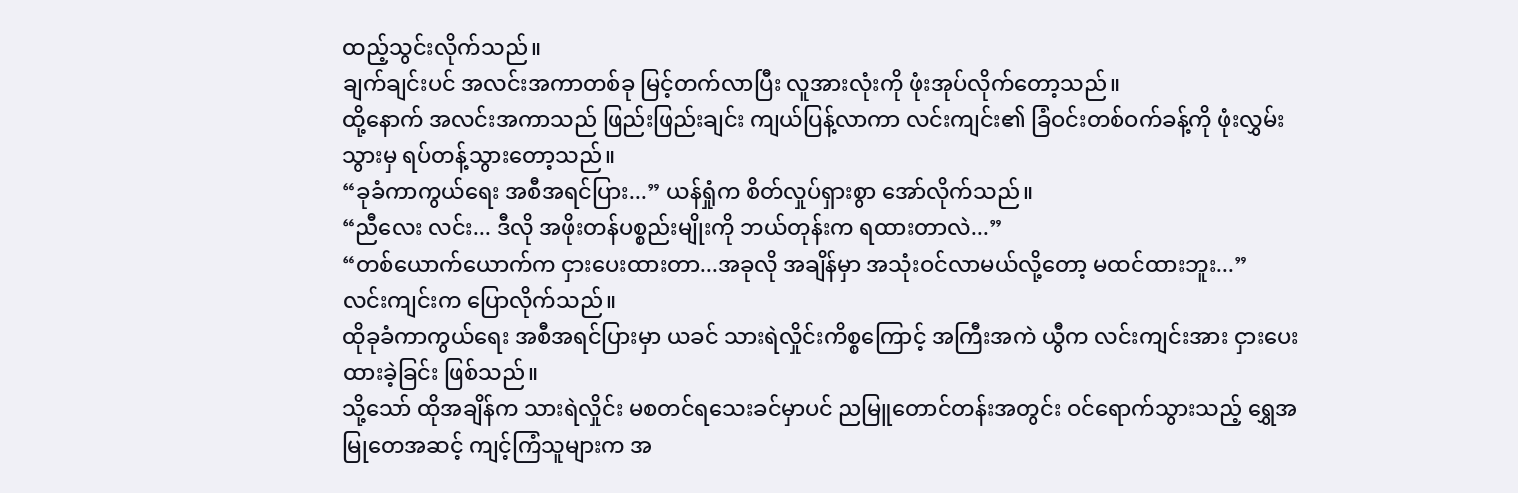ထည့်သွင်းလိုက်သည်။
ချက်ချင်းပင် အလင်းအကာတစ်ခု မြင့်တက်လာပြီး လူအားလုံးကို ဖုံးအုပ်လိုက်တော့သည်။
ထို့နောက် အလင်းအကာသည် ဖြည်းဖြည်းချင်း ကျယ်ပြန့်လာကာ လင်းကျင်း၏ ခြံဝင်းတစ်ဝက်ခန့်ကို ဖုံးလွှမ်းသွားမှ ရပ်တန့်သွားတော့သည်။
“ခုခံကာကွယ်ရေး အစီအရင်ပြား...” ယန်ရှုံက စိတ်လှုပ်ရှားစွာ အော်လိုက်သည်။
“ညီလေး လင်း... ဒီလို အဖိုးတန်ပစ္စည်းမျိုးကို ဘယ်တုန်းက ရထားတာလဲ...”
“တစ်ယောက်ယောက်က ငှားပေးထားတာ...အခုလို အချိန်မှာ အသုံးဝင်လာမယ်လို့တော့ မထင်ထားဘူး...”
လင်းကျင်းက ပြောလိုက်သည်။
ထိုခုခံကာကွယ်ရေး အစီအရင်ပြားမှာ ယခင် သားရဲလှိုင်းကိစ္စကြောင့် အကြီးအကဲ ယွီက လင်းကျင်းအား ငှားပေးထားခဲ့ခြင်း ဖြစ်သည်။
သို့သော် ထိုအချိန်က သားရဲလှိုင်း မစတင်ရသေးခင်မှာပင် ညမြူတောင်တန်းအတွင်း ဝင်ရောက်သွားသည့် ရွှေအမြုတေအဆင့် ကျင့်ကြံသူများက အ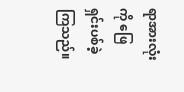ရာအားလုံးကို ဖြေရှင်းပစ်ခဲ့ကြသည်။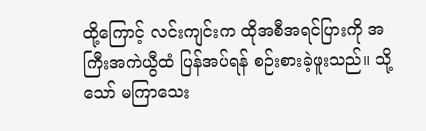ထို့ကြောင့် လင်းကျင်းက ထိုအစီအရင်ပြားကို အကြီးအကဲယွီထံ ပြန်အပ်ရန် စဉ်းစားခဲ့ဖူးသည်။ သို့သော် မကြာသေး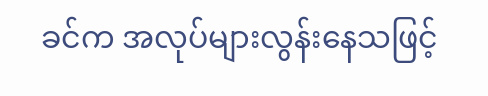ခင်က အလုပ်များလွန်းနေသဖြင့်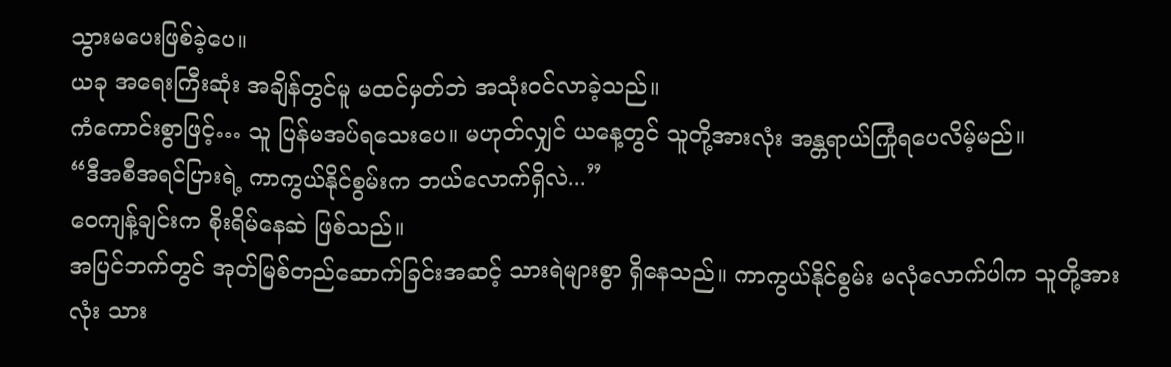သွားမပေးဖြစ်ခဲ့ပေ။
ယခု အရေးကြီးဆုံး အချိန်တွင်မူ မထင်မှတ်ဘဲ အသုံးဝင်လာခဲ့သည်။
ကံကောင်းစွာဖြင့်… သူ ပြန်မအပ်ရသေးပေ။ မဟုတ်လျှင် ယနေ့တွင် သူတို့အားလုံး အန္တရာယ်ကြုံရပေလိမ့်မည်။
“ဒီအစီအရင်ပြားရဲ့ ကာကွယ်နိုင်စွမ်းက ဘယ်လောက်ရှိလဲ...”
ဝေကျန့်ချင်းက စိုးရိမ်နေဆဲ ဖြစ်သည်။
အပြင်ဘက်တွင် အုတ်မြစ်တည်ဆောက်ခြင်းအဆင့် သားရဲများစွာ ရှိနေသည်။ ကာကွယ်နိုင်စွမ်း မလုံလောက်ပါက သူတို့အားလုံး သား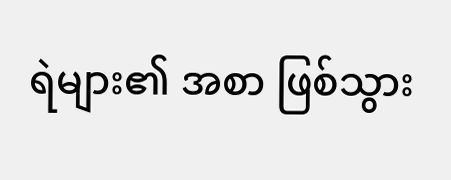ရဲများ၏ အစာ ဖြစ်သွား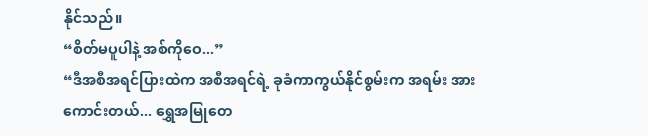နိုင်သည်။
“စိတ်မပူပါနဲ့ အစ်ကိုဝေ...”
“ဒီအစီအရင်ပြားထဲက အစီအရင်ရဲ့ ခုခံကာကွယ်နိုင်စွမ်းက အရမ်း အားကောင်းတယ်... ရွှေအမြုတေ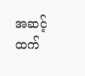အဆင့်ထက်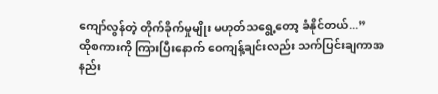ကျော်လွန်တဲ့ တိုက်ခိုက်မှုမျိုး မဟုတ်သရွေ့တော့ ခံနိုင်တယ်...”
ထိုစကားကို ကြားပြီးနောက် ဝေကျန့်ချင်းလည်း သက်ပြင်းချကာအနည်း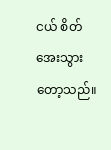ငယ် စိတ်အေးသွားတော့သည်။